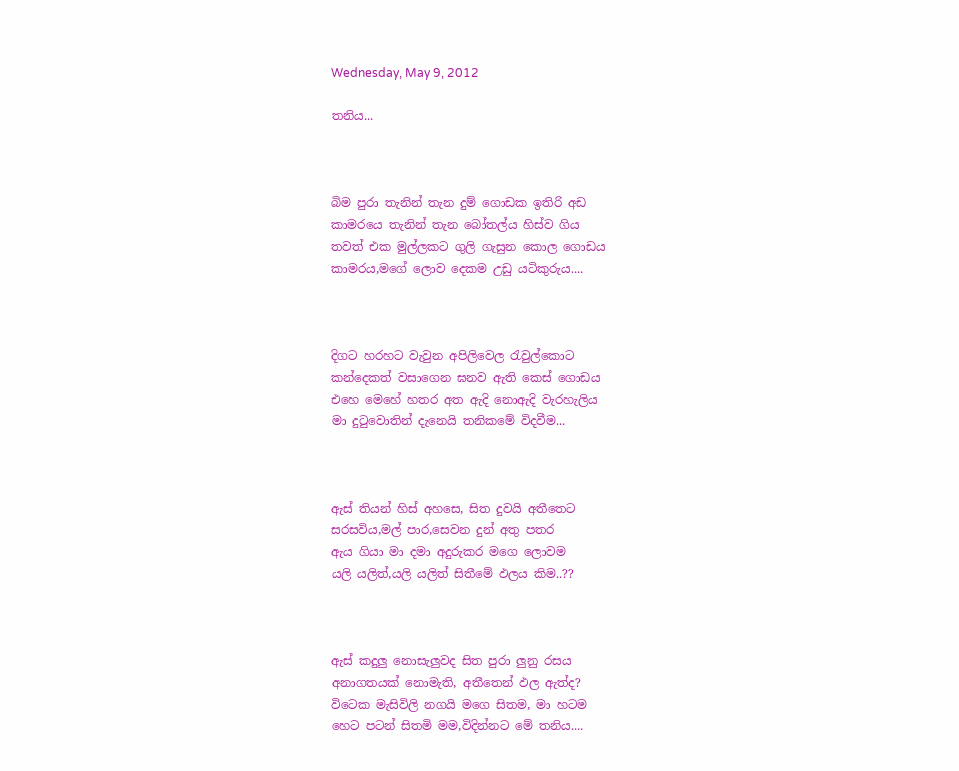Wednesday, May 9, 2012

තනිය...



බිම පුරා තැනින් තැන දුම් ගොඩක ඉතිරි අඩ
කාමරයෙ තැනින් තැන බෝතල්ය හිස්ව ගිය
තවත් එක මුල්ලකට ගුලි ගැසුන කොල ගොඩය
කාමරය,මගේ ලොව දෙකම උඩු යටිකුරුය....



දිගට හරහට වැවුන අපිලිවෙල රැවුල්කොට
කන්දෙකත් වසාගෙන ඝනව ඇති කෙස් ගොඩය
එහෙ මෙහේ හතර අත ඇදි නොඇදි වැරහැලිය
මා දුටුවොතින් දැනෙයි තනිකමේ විදවීම...



ඇස් තියන් හිස් අහසෙ, සිත දුවයි අතීතෙට
සරසවිය,මල් පාර,සෙවන දුන් අතු පතර
ඇය ගියා මා දමා අදුරුකර මගෙ ලොවම
යලි යලිත්,යලි යලිත් සිතීමේ ඵලය කිම..??



ඇස් කදුලු නොසැලුවද සිත පුරා ලුනු රසය
අනාගතයක් නොමැති, අතීතෙන් ඵල ඇත්ද?
විටෙක මැසිවිලි නගයි මගෙ සිතම, මා හටම
හෙට පටන් සිතමි මම,විදින්නට මේ තනිය....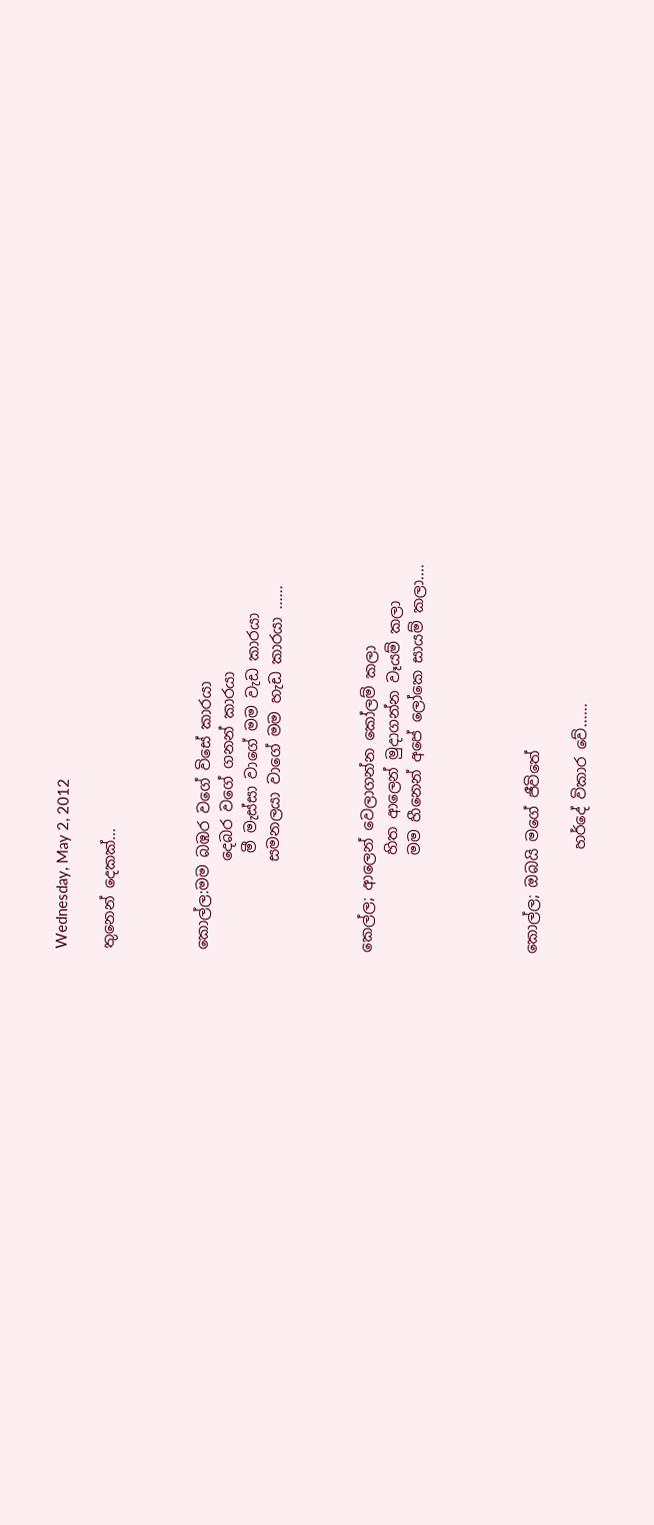Wednesday, May 2, 2012

තුනෙන් දෙකක්...



කොල්ල:මම බඹර වගේ විසේ කාරයා
            දෙබර වගේ ගනන් කාරයා
             මී මැස්සා වාගේ මම වැඩ කාරයා
            සමනලයා වාගේ මම හැඩ කාරයා ......



කෙල්ල; ආලෙන් වෙලාගන්න කෝලම් කලා
             හිත ආලෙන් මුදාගන්න වෑයම් කලා
             මම හීනෙන් අපේ ලෝකෙ සායම් කලා....




කොල්ල; ඔබයි මගේ ජීවිතේ

              හර්දේ විකාර වේ......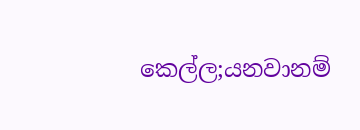කෙල්ල;යනවානම්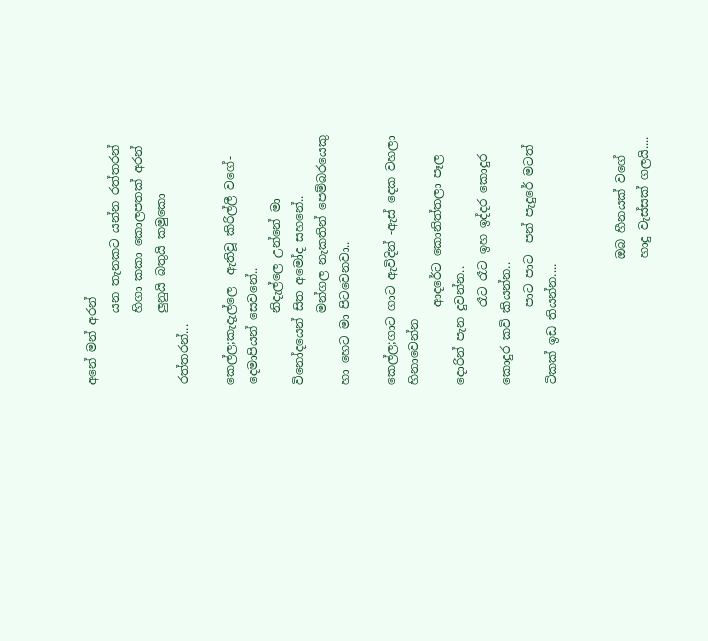අනේ මන් අරන්
            යන තැනකට යන්න රත්තරන්
            හිගා කකා කොලපතක් අරන්
            ලුනුයි බතුයි කමුකො රත්තරන්...

කෙල්ල;කැදැල්ලෙ  ඇතිවූ කිරිල්ලී වගේ-දෙමාපියන් සෙවනේ..
            නිදැල්ලෙ උන්නේ මා විනෝදයෙන් සිත අමෝද සහනේ..
            මන්ගල නැකතින් පෙම්බරයෙකු හා හෙට මා පිටවෙනවා..

කෙල්ල;ගාට ගාට ඇවිදින් -ඇස් දෙක වහලා හිනාවෙන්න
             ආදරේට කොනිත්තලා පෑල දොරින් පැන දුවන්න..
             රෑට රෑට ඉහ ඉද්දර කොදුර කොදුර කවි කියන්න..
             පාට පාට  පන් පැදුරේ මටත් ටිකක් ඉඩ තියන්න....


                     ඔබ හීනයක් වගේ
                     හාදු වැස්සක් ගලයි....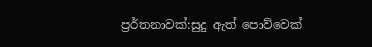ප්‍රර්තනාවක්:සුදු ඇත් පොව්වෙක්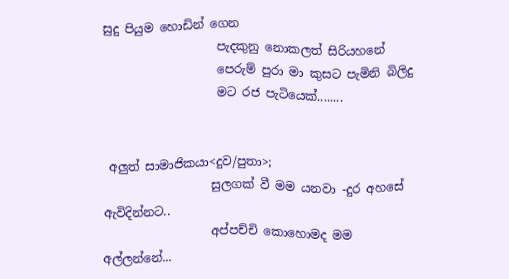සුදු පියුම හොඩින් ගෙන
                   පැදකුනු නොකලත් සිරියහනේ
                   පෙරුම් පුරා මා කුසට පැමිනි බිලිදු
                   මට රජ පැටියෙක්........


 අලුත් සාමාජිකයා<දුව/පුතා>;
                  සුලගක් වී මම යනවා -දුර අහසේ ඇවිදින්නට..
                  අප්පච්චි කොහොමද මම අල්ලන්නේ...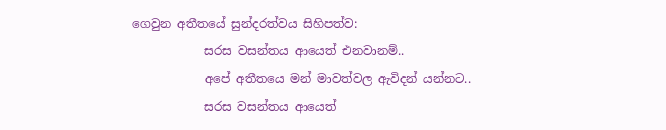ගෙවුන අතීතයේ සුන්දරත්වය සිහිපත්ව:
            සරස වසන්තය ආයෙත් එනවානම්..
            අපේ අතීතයෙ මන් මාවත්වල ඇවිදන් යන්නට..
            සරස වසන්තය ආයෙත්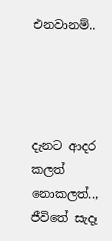එනවානම්..




දැනට ආදර කලත් නොකලත්..,
ජීවිතේ සැදෑ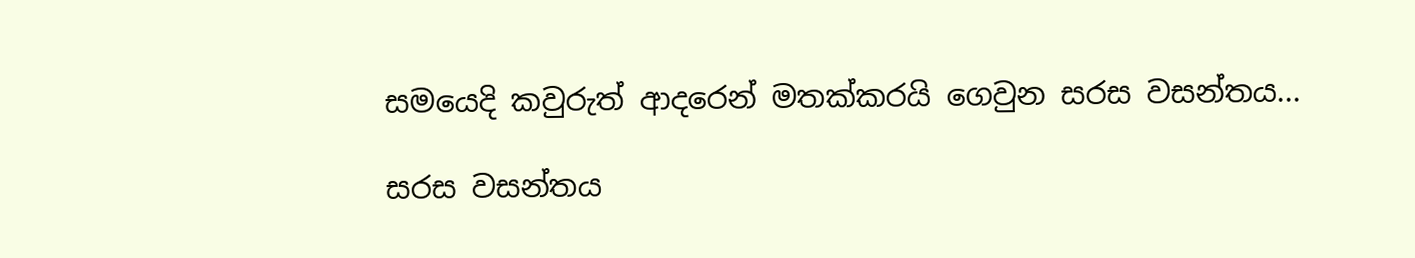සමයෙදි කවුරුත් ආදරෙන් මතක්කරයි ගෙවුන සරස වසන්තය...

සරස වසන්තය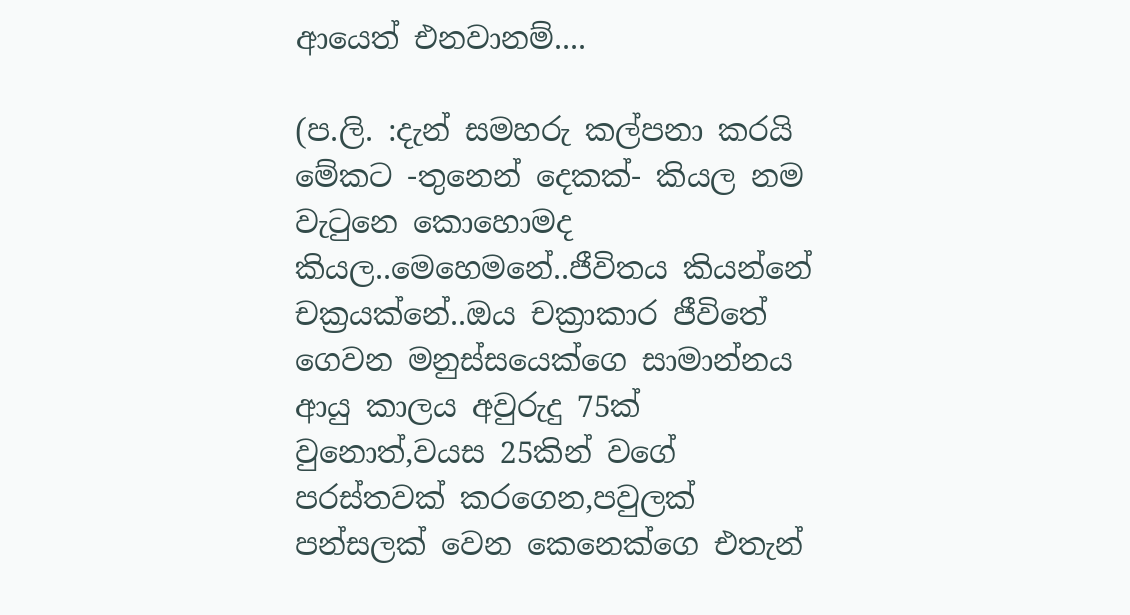ආයෙත් එනවානම්....

(ප.ලි. :දැන් සමහරු කල්පනා කරයි මේකට -තුනෙන් දෙකක්- කියල නම වැටුනෙ කොහොමද කියල..මෙහෙමනේ..ජීවිතය කියන්නේ චක්‍රයක්නේ..ඔය චක්‍රාකාර ජීවිතේ ගෙවන මනුස්සයෙක්ගෙ සාමාන්නය ආයු කාලය අවුරුදු 75ක් වුනොත්,වයස 25කින් වගේ පරස්තවක් කරගෙන,පවුලක් පන්සලක් වෙන කෙනෙක්ගෙ එතැන්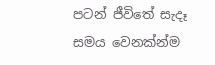පටන් ජීවිතේ සැදෑ සමය වෙනක්න්ම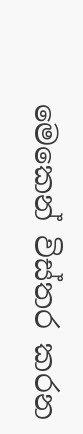මෙකෙන් විස්තර කරන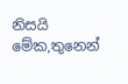නිසයි මේක,තුනෙන්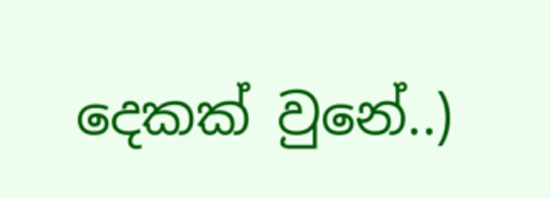දෙකක් වුනේ..)